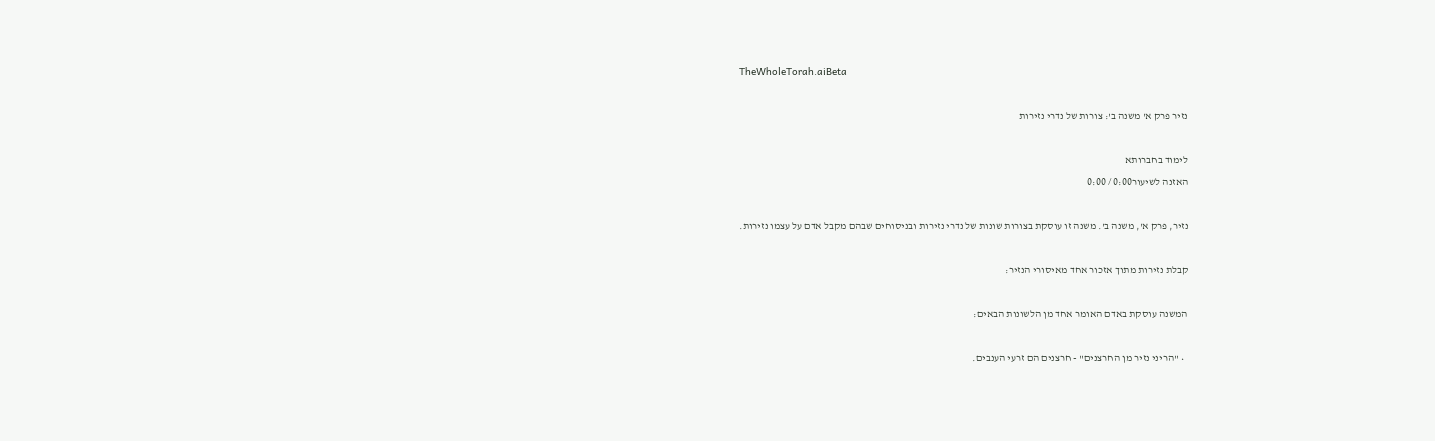TheWholeTorah.aiBeta

נזיר פרק א' משנה ב': צורות של נדרי נזירות

לימוד בחברותא
האזנה לשיעור0:00 / 0:00

נזיר, פרק א', משנה ב'. משנה זו עוסקת בצורות שונות של נדרי נזירות ובניסוחים שבהם מקבל אדם על עצמו נזירות.

קבלת נזירות מתוך אזכור אחד מאיסורי הנזיר:

המשנה עוסקת באדם האומר אחד מן הלשונות הבאים:

  • "הריני נזיר מן החרצנים" - חרצנים הם זרעי הענבים.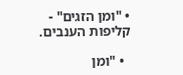• "ומן הזגים" - קליפות הענבים.

  • "ומן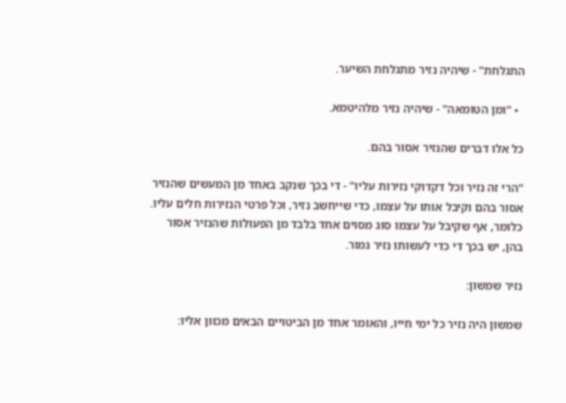התגלחת" - שיהיה נזיר מתגלחת השיער.

  • "ומן הטומאה" - שיהיה נזיר מלהיטמא.

כל אלו דברים שהנזיר אסור בהם.

"הרי זה נזיר וכל דקדוקי נזירות עליו" - די בכך שנקב באחד מן המעשים שהנזיר אסור בהם וקיבל אותו על עצמו, כדי שייחשב נזיר, וכל פרטי הנזירות חלים עליו. כלומר, אף שקיבל על עצמו סוג מסוים אחד בלבד מן הפעולות שהנזיר אסור בהן, יש בכך די כדי לעשותו נזיר גמור.

נזיר שמשון:

שמשון היה נזיר כל ימי חייו, והאומר אחד מן הביטויים הבאים מכוון אליו: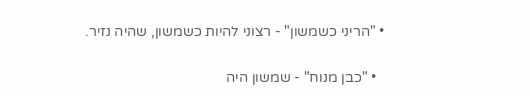• "הריני כשמשון" - רצוני להיות כשמשון, שהיה נזיר.

  • "כבן מנוח" - שמשון היה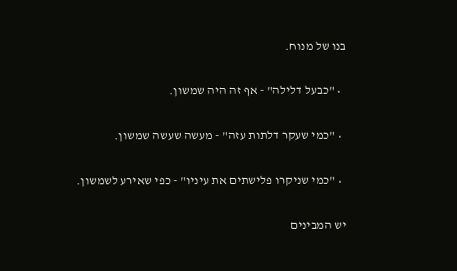בנו של מנוח.

  • "כבעל דלילה" - אף זה היה שמשון.

  • "כמי שעקר דלתות עזה" - מעשה שעשה שמשון.

  • "כמי שניקרו פלישתים את עיניו" - כפי שאירע לשמשון.

יש המבינים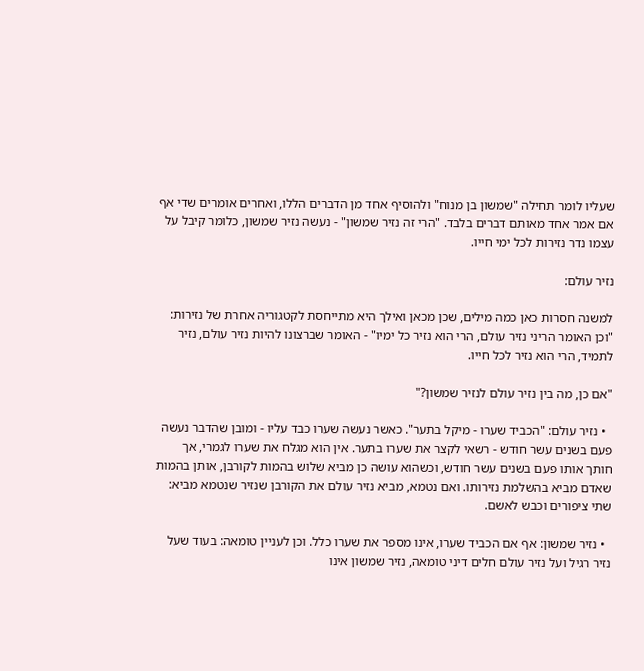שעליו לומר תחילה "שמשון בן מנוח" ולהוסיף אחד מן הדברים הללו, ואחרים אומרים שדי אף אם אמר אחד מאותם דברים בלבד. "הרי זה נזיר שמשון" - נעשה נזיר שמשון, כלומר קיבל על עצמו נדר נזירות לכל ימי חייו.

נזיר עולם:

למשנה חסרות כאן כמה מילים, שכן מכאן ואילך היא מתייחסת לקטגוריה אחרת של נזירות: "וכן האומר הריני נזיר עולם, הרי הוא נזיר כל ימיו" - האומר שברצונו להיות נזיר עולם, נזיר לתמיד, הרי הוא נזיר לכל חייו.

"אם כן, מה בין נזיר עולם לנזיר שמשון?"

  • נזיר עולם: "הכביד שערו - מיקל בתער". כאשר נעשה שערו כבד עליו - ומובן שהדבר נעשה פעם בשנים עשר חודש - רשאי לקצר את שערו בתער. אין הוא מגלח את שערו לגמרי, אך חותך אותו פעם בשנים עשר חודש, וכשהוא עושה כן מביא שלוש בהמות לקורבן, אותן בהמות שאדם מביא בהשלמת נזירותו. ואם נטמא, מביא נזיר עולם את הקורבן שנזיר שנטמא מביא: שתי ציפורים וכבש לאשם.

  • נזיר שמשון: אף אם הכביד שערו, אינו מספר את שערו כלל. וכן לעניין טומאה: בעוד שעל נזיר רגיל ועל נזיר עולם חלים דיני טומאה, נזיר שמשון אינו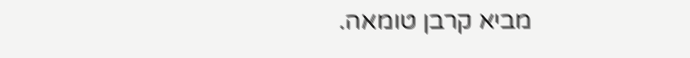מביא קרבן טומאה.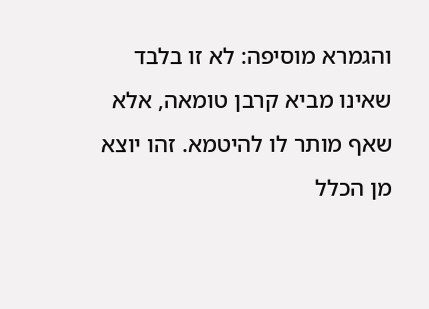והגמרא מוסיפה: לא זו בלבד שאינו מביא קרבן טומאה, אלא שאף מותר לו להיטמא. זהו יוצא מן הכלל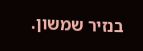בנזיר שמשון.